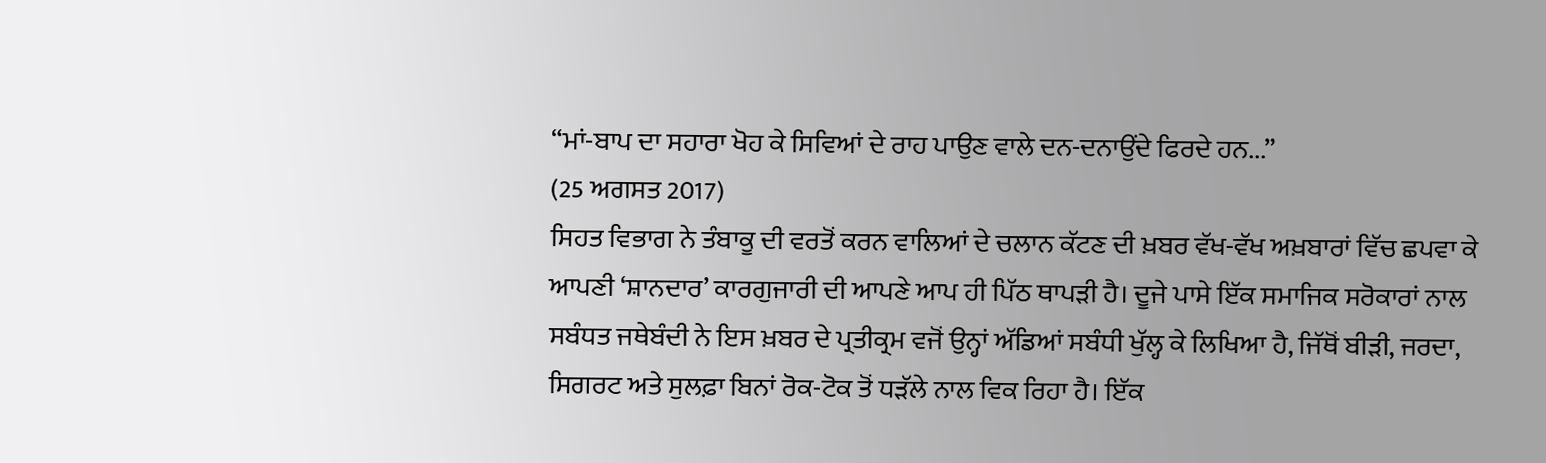“ਮਾਂ-ਬਾਪ ਦਾ ਸਹਾਰਾ ਖੋਹ ਕੇ ਸਿਵਿਆਂ ਦੇ ਰਾਹ ਪਾਉਣ ਵਾਲੇ ਦਨ-ਦਨਾਉਂਦੇ ਫਿਰਦੇ ਹਨ...”
(25 ਅਗਸਤ 2017)
ਸਿਹਤ ਵਿਭਾਗ ਨੇ ਤੰਬਾਕੂ ਦੀ ਵਰਤੋਂ ਕਰਨ ਵਾਲਿਆਂ ਦੇ ਚਲਾਨ ਕੱਟਣ ਦੀ ਖ਼ਬਰ ਵੱਖ-ਵੱਖ ਅਖ਼ਬਾਰਾਂ ਵਿੱਚ ਛਪਵਾ ਕੇ ਆਪਣੀ ‘ਸ਼ਾਨਦਾਰ’ ਕਾਰਗੁਜਾਰੀ ਦੀ ਆਪਣੇ ਆਪ ਹੀ ਪਿੱਠ ਥਾਪੜੀ ਹੈ। ਦੂਜੇ ਪਾਸੇ ਇੱਕ ਸਮਾਜਿਕ ਸਰੋਕਾਰਾਂ ਨਾਲ ਸਬੰਧਤ ਜਥੇਬੰਦੀ ਨੇ ਇਸ ਖ਼ਬਰ ਦੇ ਪ੍ਰਤੀਕ੍ਰਮ ਵਜੋਂ ਉਨ੍ਹਾਂ ਅੱਡਿਆਂ ਸਬੰਧੀ ਖੁੱਲ੍ਹ ਕੇ ਲਿਖਿਆ ਹੈ, ਜਿੱਥੋਂ ਬੀੜੀ, ਜਰਦਾ, ਸਿਗਰਟ ਅਤੇ ਸੁਲਫ਼ਾ ਬਿਨਾਂ ਰੋਕ-ਟੋਕ ਤੋਂ ਧੜੱਲੇ ਨਾਲ ਵਿਕ ਰਿਹਾ ਹੈ। ਇੱਕ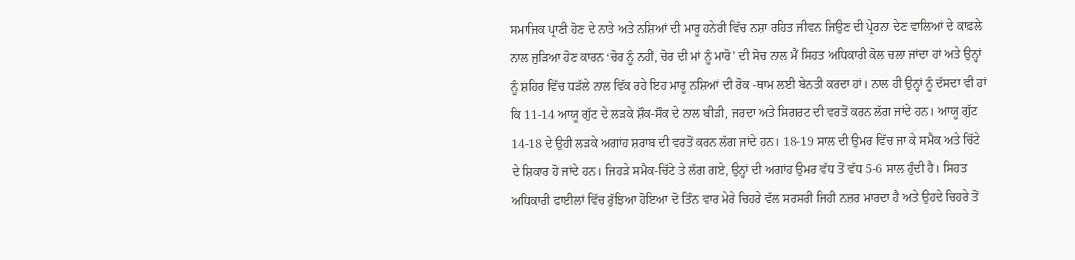ਸਮਾਜਿਕ ਪ੍ਰਾਣੀ ਹੋਣ ਦੇ ਨਾਤੇ ਅਤੇ ਨਸ਼ਿਆਂ ਦੀ ਮਾਰੂ ਹਨੇਰੀ ਵਿੱਚ ਨਸ਼ਾ ਰਹਿਤ ਜੀਵਨ ਜਿਉਣ ਦੀ ਪ੍ਰੇਰਨਾ ਦੇਣ ਵਾਲਿਆਂ ਦੇ ਕਾਫ਼ਲੇ ਨਾਲ ਜੁੜਿਆ ਹੋਣ ਕਾਰਨ ‘ਚੋਰ ਨੂੰ ਨਹੀਂ, ਚੋਰ ਦੀ ਮਾਂ ਨੂੰ ਮਾਰੋ’ ਦੀ ਸੋਚ ਨਾਲ ਮੈਂ ਸਿਹਤ ਅਧਿਕਾਰੀ ਕੋਲ ਚਲਾ ਜਾਂਦਾ ਹਾਂ ਅਤੇ ਉਨ੍ਹਾਂ ਨੂੰ ਸ਼ਹਿਰ ਵਿੱਚ ਧੜੱਲੇ ਨਾਲ ਵਿੱਕ ਰਹੇ ਇਹ ਮਾਰੂ ਨਸ਼ਿਆਂ ਦੀ ਰੋਕ -ਥਾਮ ਲਈ ਬੇਨਤੀ ਕਰਦਾ ਹਾਂ। ਨਾਲ ਹੀ ਉਨ੍ਹਾਂ ਨੂੰ ਦੱਸਦਾ ਵੀ ਹਾਂ ਕਿ 11-14 ਆਯੂ ਗੁੱਟ ਦੇ ਲੜਕੇ ਸ਼ੌਕ-ਸੌਕ ਦੇ ਨਾਲ ਬੀੜੀ, ਜਰਦਾ ਅਤੇ ਸਿਗਰਟ ਦੀ ਵਰਤੋਂ ਕਰਨ ਲੱਗ ਜਾਂਦੇ ਹਨ। ਆਯੂ ਗੁੱਟ 14-18 ਦੇ ਉਹੀ ਲੜਕੇ ਅਗਾਂਹ ਸ਼ਰਾਬ ਦੀ ਵਰਤੋਂ ਕਰਨ ਲੱਗ ਜਾਂਦੇ ਹਨ। 18-19 ਸਾਲ ਦੀ ਉਮਰ ਵਿੱਚ ਜਾ ਕੇ ਸਮੈਕ ਅਤੇ ਚਿੱਟੇ ਦੇ ਸ਼ਿਕਾਰ ਹੋ ਜਾਂਦੇ ਹਨ। ਜਿਹੜੇ ਸਮੈਕ-ਚਿੱਟੇ ਤੇ ਲੱਗ ਗਏ, ਉਨ੍ਹਾਂ ਦੀ ਅਗਾਂਹ ਉਮਰ ਵੱਧ ਤੋਂ ਵੱਧ 5-6 ਸਾਲ ਹੁੰਦੀ ਹੈ। ਸਿਹਤ ਅਧਿਕਾਰੀ ਫਾਈਲਾਂ ਵਿੱਚ ਰੁੱਝਿਆ ਹੋਇਆ ਦੋ ਤਿੰਨ ਵਾਰ ਮੇਰੇ ਚਿਹਰੇ ਵੱਲ ਸਰਸਰੀ ਜਿਹੀ ਨਜ਼ਰ ਮਾਰਦਾ ਹੈ ਅਤੇ ਉਹਦੇ ਚਿਹਰੇ ਤੋਂ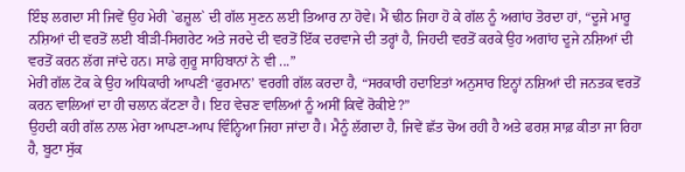ਇੰਝ ਲਗਦਾ ਸੀ ਜਿਵੇਂ ਉਹ ਮੇਰੀ `ਫਜ਼ੂਲ` ਦੀ ਗੱਲ ਸੁਣਨ ਲਈ ਤਿਆਰ ਨਾ ਹੋਵੇ। ਮੈਂ ਢੀਠ ਜਿਹਾ ਹੋ ਕੇ ਗੱਲ ਨੂੰ ਅਗਾਂਹ ਤੋਰਦਾ ਹਾਂ, “ਦੂਜੇ ਮਾਰੂ ਨਸ਼ਿਆਂ ਦੀ ਵਰਤੋਂ ਲਈ ਬੀੜੀ-ਸਿਗਰੇਟ ਅਤੇ ਜਰਦੇ ਦੀ ਵਰਤੋਂ ਇੱਕ ਦਰਵਾਜੇ ਦੀ ਤਰ੍ਹਾਂ ਹੈ, ਜਿਹਦੀ ਵਰਤੋਂ ਕਰਕੇ ਉਹ ਅਗਾਂਹ ਦੂਜੇ ਨਸ਼ਿਆਂ ਦੀ ਵਰਤੋਂ ਕਰਨ ਲੱਗ ਜਾਂਦੇ ਹਨ। ਸਾਡੇ ਗੁਰੂ ਸਾਹਿਬਾਨਾਂ ਨੇ ਵੀ ...”
ਮੇਰੀ ਗੱਲ ਟੋਕ ਕੇ ਉਹ ਅਧਿਕਾਰੀ ਆਪਣੀ ‘ਫੁਰਮਾਨ’ ਵਰਗੀ ਗੱਲ ਕਰਦਾ ਹੈ, “ਸਰਕਾਰੀ ਹਦਾਇਤਾਂ ਅਨੁਸਾਰ ਇਨ੍ਹਾਂ ਨਸ਼ਿਆਂ ਦੀ ਜਨਤਕ ਵਰਤੋਂ ਕਰਨ ਵਾਲਿਆਂ ਦਾ ਹੀ ਚਲਾਨ ਕੱਟਣਾ ਹੈ। ਇਹ ਵੇਚਣ ਵਾਲਿਆਂ ਨੂੰ ਅਸੀਂ ਕਿਵੇਂ ਰੋਕੀਏ?”
ਉਹਦੀ ਕਹੀ ਗੱਲ ਨਾਲ ਮੇਰਾ ਆਪਣਾ-ਆਪ ਵਿੰਨ੍ਹਿਆ ਜਿਹਾ ਜਾਂਦਾ ਹੈ। ਮੈਨੂੰ ਲੱਗਦਾ ਹੈ, ਜਿਵੇਂ ਛੱਤ ਚੋਅ ਰਹੀ ਹੈ ਅਤੇ ਫਰਸ਼ ਸਾਫ਼ ਕੀਤਾ ਜਾ ਰਿਹਾ ਹੈ, ਬੂਟਾ ਸੁੱਕ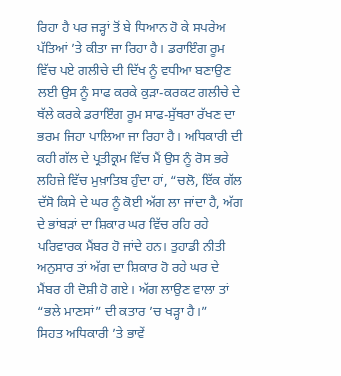ਰਿਹਾ ਹੈ ਪਰ ਜੜ੍ਹਾਂ ਤੋਂ ਬੇ ਧਿਆਨ ਹੋ ਕੇ ਸਪਰੇਅ ਪੱਤਿਆਂ ’ਤੇ ਕੀਤਾ ਜਾ ਰਿਹਾ ਹੈ। ਡਰਾਇੰਗ ਰੂਮ ਵਿੱਚ ਪਏ ਗਲੀਚੇ ਦੀ ਦਿੱਖ ਨੂੰ ਵਧੀਆ ਬਣਾਉਣ ਲਈ ਉਸ ਨੂੰ ਸਾਫ ਕਰਕੇ ਕੁੜਾ-ਕਰਕਟ ਗਲੀਚੇ ਦੇ ਥੱਲੇ ਕਰਕੇ ਡਰਾਇੰਗ ਰੂਮ ਸਾਫ-ਸੁੱਥਰਾ ਰੱਖਣ ਦਾ ਭਰਮ ਜਿਹਾ ਪਾਲਿਆ ਜਾ ਰਿਹਾ ਹੈ। ਅਧਿਕਾਰੀ ਦੀ ਕਹੀ ਗੱਲ ਦੇ ਪ੍ਰਤੀਕ੍ਰਮ ਵਿੱਚ ਮੈਂ ਉਸ ਨੂੰ ਰੋਸ ਭਰੇ ਲਹਿਜ਼ੇ ਵਿੱਚ ਮੁਖ਼ਾਤਿਬ ਹੁੰਦਾ ਹਾਂ, “ਚਲੋ, ਇੱਕ ਗੱਲ ਦੱਸੋ ਕਿਸੇ ਦੇ ਘਰ ਨੂੰ ਕੋਈ ਅੱਗ ਲਾ ਜਾਂਦਾ ਹੈ, ਅੱਗ ਦੇ ਭਾਂਬੜਾਂ ਦਾ ਸ਼ਿਕਾਰ ਘਰ ਵਿੱਚ ਰਹਿ ਰਹੇ ਪਰਿਵਾਰਕ ਮੈਂਬਰ ਹੋ ਜਾਂਦੇ ਹਨ। ਤੁਹਾਡੀ ਨੀਤੀ ਅਨੁਸਾਰ ਤਾਂ ਅੱਗ ਦਾ ਸ਼ਿਕਾਰ ਹੋ ਰਹੇ ਘਰ ਦੇ ਮੈਂਬਰ ਹੀ ਦੋਸ਼ੀ ਹੋ ਗਏ। ਅੱਗ ਲਾਉਣ ਵਾਲਾ ਤਾਂ “ਭਲੇ ਮਾਣਸਾਂ” ਦੀ ਕਤਾਰ ’ਚ ਖੜ੍ਹਾ ਹੈ।”
ਸਿਹਤ ਅਧਿਕਾਰੀ ’ਤੇ ਭਾਵੇਂ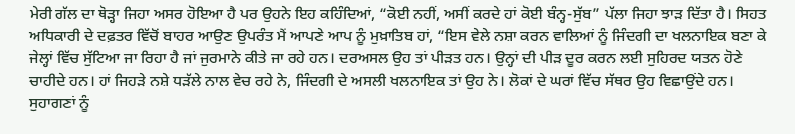ਮੇਰੀ ਗੱਲ ਦਾ ਥੋੜ੍ਹਾ ਜਿਹਾ ਅਸਰ ਹੋਇਆ ਹੈ ਪਰ ਉਹਨੇ ਇਹ ਕਹਿੰਦਿਆਂ, “ਕੋਈ ਨਹੀਂ, ਅਸੀਂ ਕਰਦੇ ਹਾਂ ਕੋਈ ਬੰਨ੍ਹ-ਸੁੱਬ” ਪੱਲਾ ਜਿਹਾ ਝਾੜ ਦਿੱਤਾ ਹੈ। ਸਿਹਤ ਅਧਿਕਾਰੀ ਦੇ ਦਫ਼ਤਰ ਵਿੱਚੋਂ ਬਾਹਰ ਆਉਣ ਉਪਰੰਤ ਮੈਂ ਆਪਣੇ ਆਪ ਨੂੰ ਮੁਖ਼ਾਤਿਬ ਹਾਂ, “ਇਸ ਵੇਲੇ ਨਸ਼ਾ ਕਰਨ ਵਾਲਿਆਂ ਨੂੰ ਜਿੰਦਗੀ ਦਾ ਖਲਨਾਇਕ ਬਣਾ ਕੇ ਜੇਲ੍ਹਾਂ ਵਿੱਚ ਸੁੱਟਿਆ ਜਾ ਰਿਹਾ ਹੈ ਜਾਂ ਜੁਰਮਾਨੇ ਕੀਤੇ ਜਾ ਰਹੇ ਹਨ। ਦਰਅਸਲ ਉਹ ਤਾਂ ਪੀੜਤ ਹਨ। ਉਨ੍ਹਾਂ ਦੀ ਪੀੜ ਦੂਰ ਕਰਨ ਲਈ ਸੁਹਿਰਦ ਯਤਨ ਹੋਣੇ ਚਾਹੀਦੇ ਹਨ। ਹਾਂ ਜਿਹੜੇ ਨਸ਼ੇ ਧੜੱਲੇ ਨਾਲ ਵੇਚ ਰਹੇ ਨੇ, ਜਿੰਦਗੀ ਦੇ ਅਸਲੀ ਖਲਨਾਇਕ ਤਾਂ ਉਹ ਨੇ। ਲੋਕਾਂ ਦੇ ਘਰਾਂ ਵਿੱਚ ਸੱਥਰ ਉਹ ਵਿਛਾਉਂਦੇ ਹਨ। ਸੁਹਾਗਣਾਂ ਨੂੰ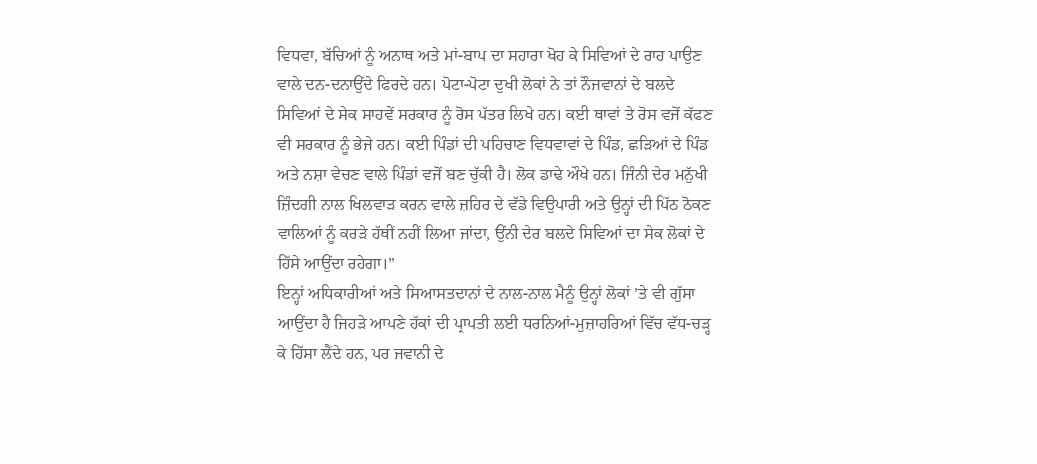ਵਿਧਵਾ, ਬੱਚਿਆਂ ਨੂੰ ਅਨਾਥ ਅਤੇ ਮਾਂ-ਬਾਪ ਦਾ ਸਹਾਰਾ ਖੋਹ ਕੇ ਸਿਵਿਆਂ ਦੇ ਰਾਹ ਪਾਉਣ ਵਾਲੇ ਦਨ-ਦਨਾਉਂਦੇ ਫਿਰਦੇ ਹਨ। ਪੋਟਾ-ਪੋਟਾ ਦੁਖੀ ਲੋਕਾਂ ਨੇ ਤਾਂ ਨੌਜਵਾਨਾਂ ਦੇ ਬਲਦੇ ਸਿਵਿਆਂ ਦੇ ਸੇਕ ਸਾਹਵੇਂ ਸਰਕਾਰ ਨੂੰ ਰੋਸ ਪੱਤਰ ਲਿਖੇ ਹਨ। ਕਈ ਥਾਵਾਂ ਤੇ ਰੋਸ ਵਜੋਂ ਕੱਫਣ ਵੀ ਸਰਕਾਰ ਨੂੰ ਭੇਜੇ ਹਨ। ਕਈ ਪਿੰਡਾਂ ਦੀ ਪਹਿਚਾਣ ਵਿਧਵਾਵਾਂ ਦੇ ਪਿੰਡ, ਛੜਿਆਂ ਦੇ ਪਿੰਡ ਅਤੇ ਨਸ਼ਾ ਵੇਚਣ ਵਾਲੇ ਪਿੰਡਾਂ ਵਜੋਂ ਬਣ ਚੁੱਕੀ ਹੈ। ਲੋਕ ਡਾਢੇ ਔਖੇ ਹਨ। ਜਿੰਨੀ ਦੇਰ ਮਨੁੱਖੀ ਜ਼ਿੰਦਗੀ ਨਾਲ ਖਿਲਵਾੜ ਕਰਨ ਵਾਲੇ ਜ਼ਹਿਰ ਦੇ ਵੱਡੇ ਵਿਉਪਾਰੀ ਅਤੇ ਉਨ੍ਹਾਂ ਦੀ ਪਿੱਠ ਠੋਕਣ ਵਾਲਿਆਂ ਨੂੰ ਕਰੜੇ ਹੱਥੀਂ ਨਹੀਂ ਲਿਆ ਜਾਂਦਾ, ਉਂਨੀ ਦੇਰ ਬਲਦੇ ਸਿਵਿਆਂ ਦਾ ਸੇਕ ਲੋਕਾਂ ਦੇ ਹਿੱਸੇ ਆਉਂਦਾ ਰਹੇਗਾ।”
ਇਨ੍ਹਾਂ ਅਧਿਕਾਰੀਆਂ ਅਤੇ ਸਿਆਸਤਦਾਨਾਂ ਦੇ ਨਾਲ-ਨਾਲ ਮੈਨੂੰ ਉਨ੍ਹਾਂ ਲੋਕਾਂ ’ਤੇ ਵੀ ਗੁੱਸਾ ਆਉਂਦਾ ਹੈ ਜਿਹੜੇ ਆਪਣੇ ਹੱਕਾਂ ਦੀ ਪ੍ਰਾਪਤੀ ਲਈ ਧਰਨਿਆਂ-ਮੁਜ਼ਾਹਰਿਆਂ ਵਿੱਚ ਵੱਧ-ਚੜ੍ਹ ਕੇ ਹਿੱਸਾ ਲੈਂਦੇ ਹਨ, ਪਰ ਜਵਾਨੀ ਦੇ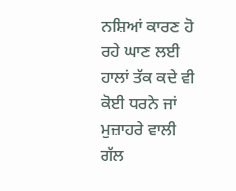ਨਸ਼ਿਆਂ ਕਾਰਣ ਹੋ ਰਹੇ ਘਾਣ ਲਈ ਹਾਲਾਂ ਤੱਕ ਕਦੇ ਵੀ ਕੋਈ ਧਰਨੇ ਜਾਂ ਮੁਜ਼ਾਹਰੇ ਵਾਲੀ ਗੱਲ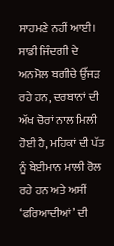ਸਾਹਮਣੇ ਨਹੀਂ ਆਈ। ਸਾਡੀ ਜਿੰਦਗੀ ਦੇ ਅਨਮੋਲ ਬਗੀਚੇ ਉੱਜੜ ਰਹੇ ਹਨ, ਦਰਬਾਨਾਂ ਦੀ ਅੱਖ ਚੋਰਾਂ ਨਾਲ ਮਿਲੀ ਹੋਈ ਹੈ, ਮਹਿਕਾਂ ਦੀ ਪੱਤ ਨੂੰ ਬੇਈਮਾਨ ਮਾਲੀ ਰੋਲ ਰਹੇ ਹਨ ਅਤੇ ਅਸੀਂ ‘ਫਰਿਆਦੀਆਂ’ ਦੀ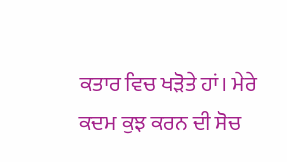ਕਤਾਰ ਵਿਚ ਖੜੋਤੇ ਹਾਂ। ਮੇਰੇ ਕਦਮ ਕੁਝ ਕਰਨ ਦੀ ਸੋਚ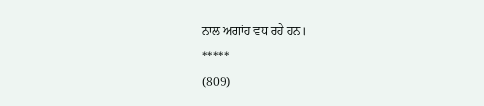ਨਾਲ ਅਗਾਂਹ ਵਧ ਰਹੇ ਹਨ।
*****
(809)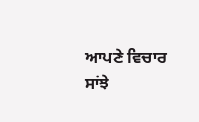ਆਪਣੇ ਵਿਚਾਰ ਸਾਂਝੇ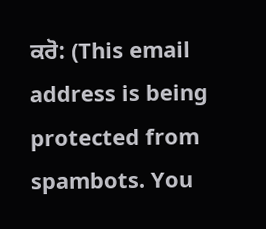ਕਰੋ: (This email address is being protected from spambots. You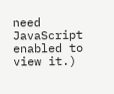need JavaScript enabled to view it.)